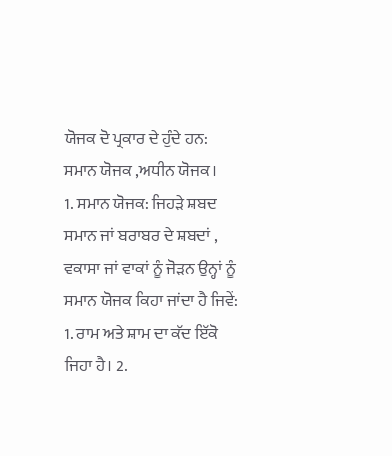ਯੋਜਕ ਦੋ ਪ੍ਰਕਾਰ ਦੇ ਹੁੰਦੇ ਹਨ:
ਸਮਾਨ ਯੋਜਕ ,ਅਧੀਨ ਯੋਜਕ।
1. ਸਮਾਨ ਯੋਜਕ: ਜਿਹੜੇ ਸ਼ਬਦ ਸਮਾਨ ਜਾਂ ਬਰਾਬਰ ਦੇ ਸ਼ਬਦਾਂ , ਵਕਾਸਾ ਜਾਂ ਵਾਕਾਂ ਨੂੰ ਜੋੜਨ ਉਨ੍ਹਾਂ ਨੂੰ ਸਮਾਨ ਯੋਜਕ ਕਿਹਾ ਜਾਂਦਾ ਹੈ ਜਿਵੇਂ: 1. ਰਾਮ ਅਤੇ ਸ਼ਾਮ ਦਾ ਕੱਦ ਇੱਕੋ ਜਿਹਾ ਹੈ। 2.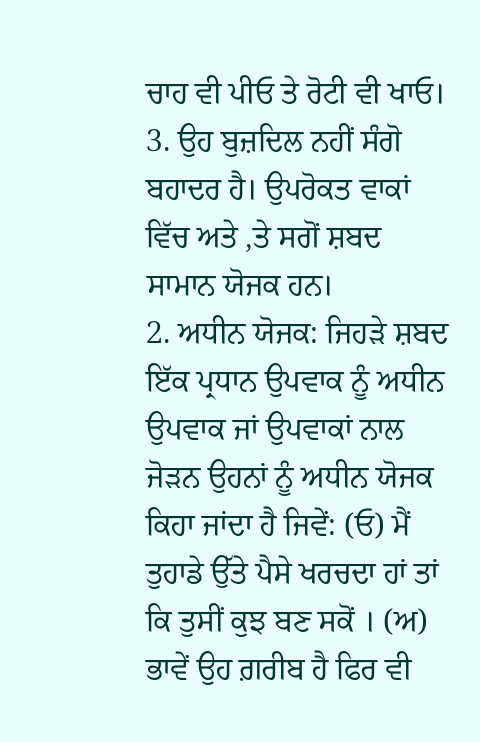ਚਾਹ ਵੀ ਪੀਓ ਤੇ ਰੋਟੀ ਵੀ ਖਾਓ। 3. ਉਹ ਬੁਜ਼ਦਿਲ ਨਹੀਂ ਸੰਗੋ ਬਹਾਦਰ ਹੈ। ਉਪਰੋਕਤ ਵਾਕਾਂ ਵਿੱਚ ਅਤੇ ,ਤੇ ਸਗੋਂ ਸ਼ਬਦ ਸਾਮਾਨ ਯੋਜਕ ਹਨ।
2. ਅਧੀਨ ਯੋਜਕ: ਜਿਹੜੇ ਸ਼ਬਦ ਇੱਕ ਪ੍ਰਧਾਨ ਉਪਵਾਕ ਨੂੰ ਅਧੀਨ ਉਪਵਾਕ ਜਾਂ ਉਪਵਾਕਾਂ ਨਾਲ ਜੋੜਨ ਉਹਨਾਂ ਨੂੰ ਅਧੀਨ ਯੋਜਕ ਕਿਹਾ ਜਾਂਦਾ ਹੈ ਜਿਵੇਂ: (ਓ) ਮੈਂ ਤੁਹਾਡੇ ਉੱਤੇ ਪੈਸੇ ਖਰਚਦਾ ਹਾਂ ਤਾਂ ਕਿ ਤੁਸੀਂ ਕੁਝ ਬਣ ਸਕੋਂ । (ਅ) ਭਾਵੇਂ ਉਹ ਗ਼ਰੀਬ ਹੈ ਫਿਰ ਵੀ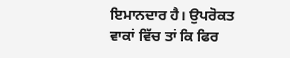ਇਮਾਨਦਾਰ ਹੈ। ਉਪਰੋਕਤ ਵਾਕਾਂ ਵਿੱਚ ਤਾਂ ਕਿ ਫਿਰ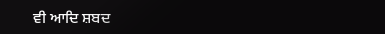ਵੀ ਆਦਿ ਸ਼ਬਦ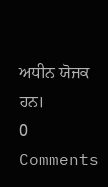ਅਧੀਨ ਯੋਜਕ ਹਨ।
0 Comments